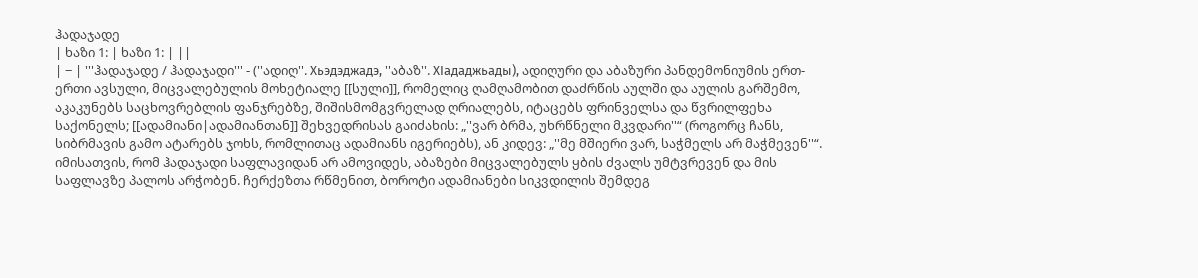ჰადაჯადე
| ხაზი 1: | ხაზი 1: | ||
| − | '''ჰადაჯადე / ჰადაჯადი''' - (''ადიღ''. Хьэдэджадэ, ''აბაზ''. ХIададжьады), ადიღური და აბაზური პანდემონიუმის ერთ-ერთი ავსული, მიცვალებულის მოხეტიალე [[სული]], რომელიც ღამღამობით დაძრწის აულში და აულის გარშემო, აკაკუნებს საცხოვრებლის ფანჯრებზე, შიშისმომგვრელად ღრიალებს, იტაცებს ფრინველსა და წვრილფეხა საქონელს; [[ადამიანი|ადამიანთან]] შეხვედრისას გაიძახის: „''ვარ ბრმა, უხრწნელი მკვდარი''“ (როგორც ჩანს, სიბრმავის გამო ატარებს ჯოხს, რომლითაც ადამიანს იგერიებს), ან კიდევ: „''მე მშიერი ვარ, საჭმელს არ მაჭმევენ''“. იმისათვის, რომ ჰადაჯადი საფლავიდან არ ამოვიდეს, აბაზები მიცვალებულს ყბის ძვალს უმტვრევენ და მის საფლავზე პალოს არჭობენ. ჩერქეზთა რწმენით, ბოროტი ადამიანები სიკვდილის შემდეგ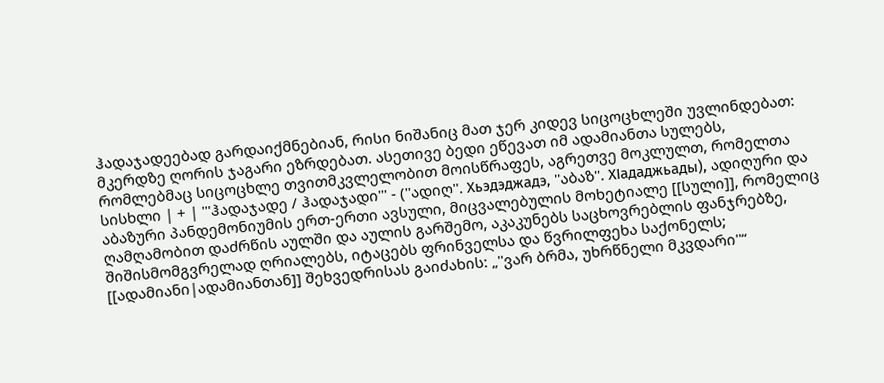ჰადაჯადეებად გარდაიქმნებიან, რისი ნიშანიც მათ ჯერ კიდევ სიცოცხლეში უვლინდებათ: მკერდზე ღორის ჯაგარი ეზრდებათ. ასეთივე ბედი ეწევათ იმ ადამიანთა სულებს, რომლებმაც სიცოცხლე თვითმკვლელობით მოისწრაფეს, აგრეთვე მოკლულთ, რომელთა სისხლი | + | '''ჰადაჯადე / ჰადაჯადი''' - (''ადიღ''. Хьэдэджадэ, ''აბაზ''. ХIададжьады), ადიღური და აბაზური პანდემონიუმის ერთ-ერთი ავსული, მიცვალებულის მოხეტიალე [[სული]], რომელიც ღამღამობით დაძრწის აულში და აულის გარშემო, აკაკუნებს საცხოვრებლის ფანჯრებზე, შიშისმომგვრელად ღრიალებს, იტაცებს ფრინველსა და წვრილფეხა საქონელს; [[ადამიანი|ადამიანთან]] შეხვედრისას გაიძახის: „''ვარ ბრმა, უხრწნელი მკვდარი''“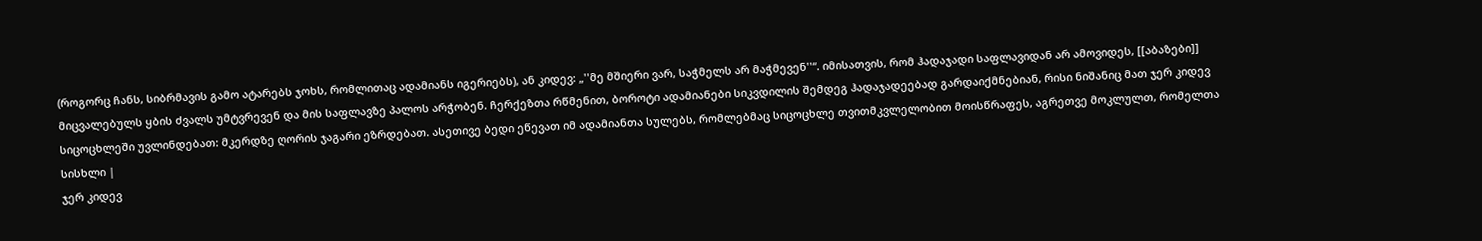(როგორც ჩანს, სიბრმავის გამო ატარებს ჯოხს, რომლითაც ადამიანს იგერიებს), ან კიდევ: „''მე მშიერი ვარ, საჭმელს არ მაჭმევენ''“. იმისათვის, რომ ჰადაჯადი საფლავიდან არ ამოვიდეს, [[აბაზები]] მიცვალებულს ყბის ძვალს უმტვრევენ და მის საფლავზე პალოს არჭობენ. ჩერქეზთა რწმენით, ბოროტი ადამიანები სიკვდილის შემდეგ ჰადაჯადეებად გარდაიქმნებიან, რისი ნიშანიც მათ ჯერ კიდევ სიცოცხლეში უვლინდებათ: მკერდზე ღორის ჯაგარი ეზრდებათ. ასეთივე ბედი ეწევათ იმ ადამიანთა სულებს, რომლებმაც სიცოცხლე თვითმკვლელობით მოისწრაფეს, აგრეთვე მოკლულთ, რომელთა სისხლი |
ჯერ კიდევ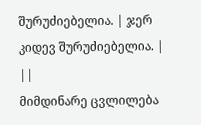შურუძიებელია. | ჯერ კიდევ შურუძიებელია. | ||
მიმდინარე ცვლილება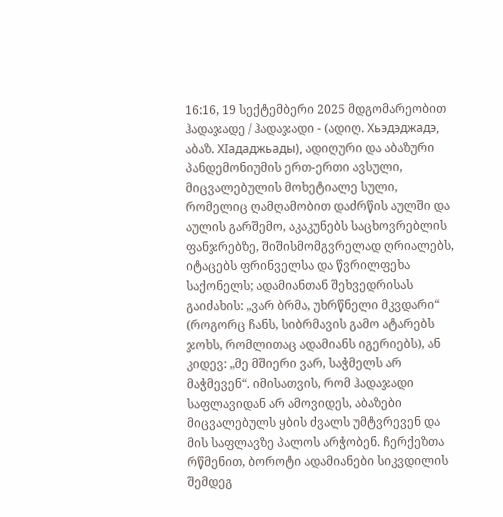16:16, 19 სექტემბერი 2025 მდგომარეობით
ჰადაჯადე / ჰადაჯადი - (ადიღ. Хьэдэджадэ, აბაზ. ХIададжьады), ადიღური და აბაზური პანდემონიუმის ერთ-ერთი ავსული, მიცვალებულის მოხეტიალე სული, რომელიც ღამღამობით დაძრწის აულში და აულის გარშემო, აკაკუნებს საცხოვრებლის ფანჯრებზე, შიშისმომგვრელად ღრიალებს, იტაცებს ფრინველსა და წვრილფეხა საქონელს; ადამიანთან შეხვედრისას გაიძახის: „ვარ ბრმა, უხრწნელი მკვდარი“ (როგორც ჩანს, სიბრმავის გამო ატარებს ჯოხს, რომლითაც ადამიანს იგერიებს), ან კიდევ: „მე მშიერი ვარ, საჭმელს არ მაჭმევენ“. იმისათვის, რომ ჰადაჯადი საფლავიდან არ ამოვიდეს, აბაზები მიცვალებულს ყბის ძვალს უმტვრევენ და მის საფლავზე პალოს არჭობენ. ჩერქეზთა რწმენით, ბოროტი ადამიანები სიკვდილის შემდეგ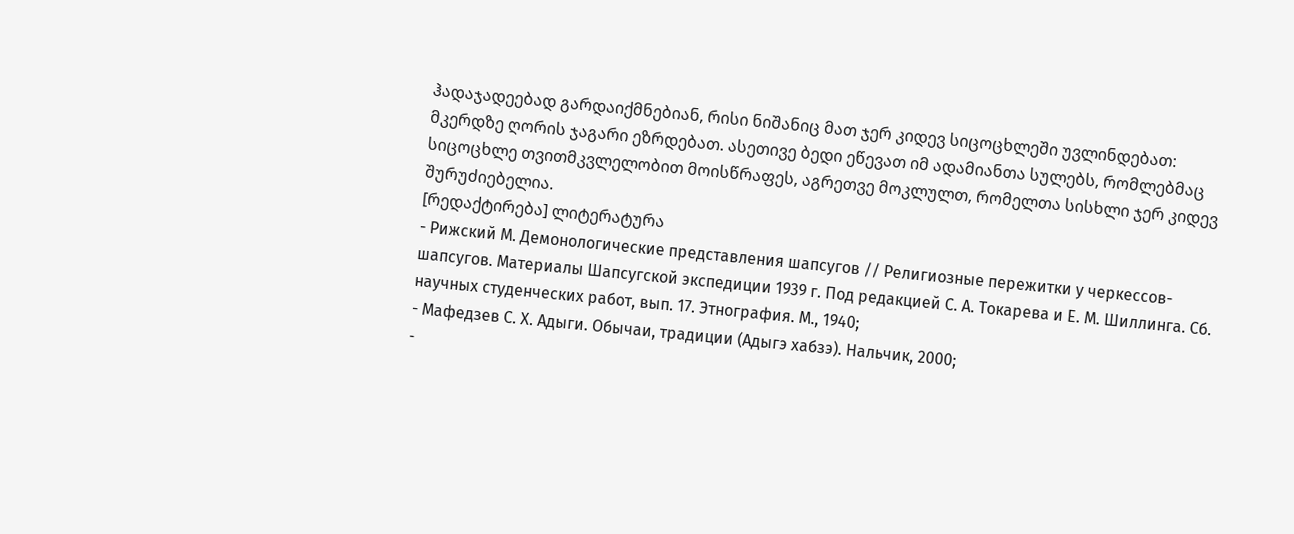ჰადაჯადეებად გარდაიქმნებიან, რისი ნიშანიც მათ ჯერ კიდევ სიცოცხლეში უვლინდებათ: მკერდზე ღორის ჯაგარი ეზრდებათ. ასეთივე ბედი ეწევათ იმ ადამიანთა სულებს, რომლებმაც სიცოცხლე თვითმკვლელობით მოისწრაფეს, აგრეთვე მოკლულთ, რომელთა სისხლი ჯერ კიდევ შურუძიებელია.
[რედაქტირება] ლიტერატურა
- Рижский М. Демонологические представления шапсугов // Религиозные пережитки у черкессов-шапсугов. Материалы Шапсугской экспедиции 1939 г. Под редакцией С. А. Токарева и Е. М. Шиллинга. Сб. научных студенческих работ, вып. 17. Этнография. М., 1940;
- Мафедзев С. Х. Адыги. Обычаи, традиции (Адыгэ хабзэ). Нальчик, 2000;
-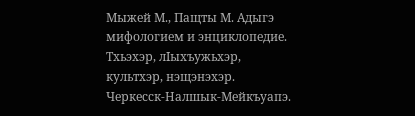Мыжей М., Пащты М. Адыгэ мифологием и энциклопедие. Тхьэхэр, лIыхъужьхэр, культхэр, нэщэнэхэр. Черкесск-Налшык-Мейкъуапэ.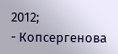2012;
- Копсергенова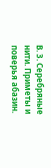В. З. Серебряные нити. Приметы и поверья абазин.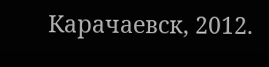Карачаевск, 2012.